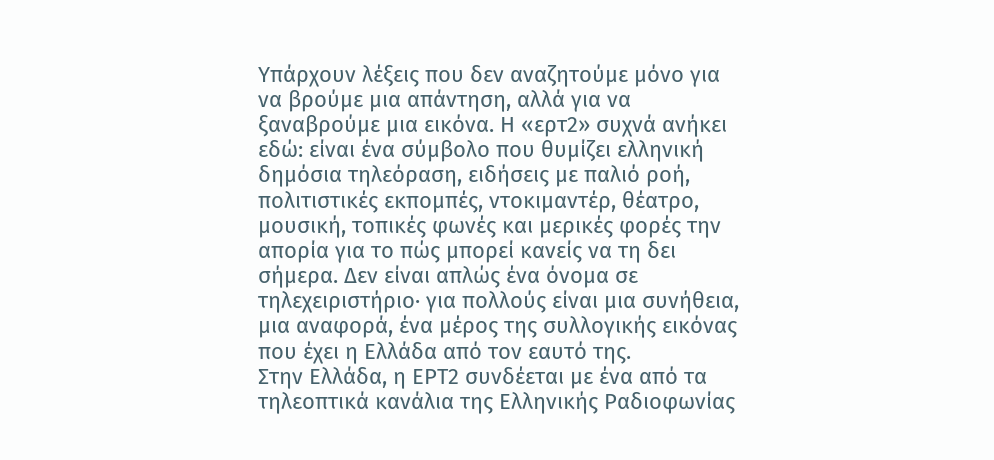Υπάρχουν λέξεις που δεν αναζητούμε μόνο για να βρούμε μια απάντηση, αλλά για να ξαναβρούμε μια εικόνα. Η «ερτ2» συχνά ανήκει εδώ: είναι ένα σύμβολο που θυμίζει ελληνική δημόσια τηλεόραση, ειδήσεις με παλιό ροή, πολιτιστικές εκπομπές, ντοκιμαντέρ, θέατρο, μουσική, τοπικές φωνές και μερικές φορές την απορία για το πώς μπορεί κανείς να τη δει σήμερα. Δεν είναι απλώς ένα όνομα σε τηλεχειριστήριο· για πολλούς είναι μια συνήθεια, μια αναφορά, ένα μέρος της συλλογικής εικόνας που έχει η Ελλάδα από τον εαυτό της.
Στην Ελλάδα, η ΕΡΤ2 συνδέεται με ένα από τα τηλεοπτικά κανάλια της Ελληνικής Ραδιοφωνίας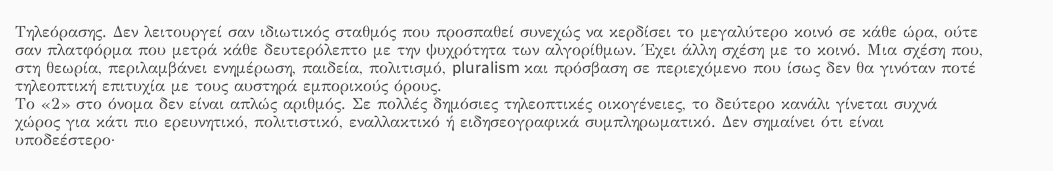Τηλεόρασης. Δεν λειτουργεί σαν ιδιωτικός σταθμός που προσπαθεί συνεχώς να κερδίσει το μεγαλύτερο κοινό σε κάθε ώρα, ούτε σαν πλατφόρμα που μετρά κάθε δευτερόλεπτο με την ψυχρότητα των αλγορίθμων. Έχει άλλη σχέση με το κοινό. Μια σχέση που, στη θεωρία, περιλαμβάνει ενημέρωση, παιδεία, πολιτισμό, pluralism και πρόσβαση σε περιεχόμενο που ίσως δεν θα γινόταν ποτέ τηλεοπτική επιτυχία με τους αυστηρά εμπορικούς όρους.
Το «2» στο όνομα δεν είναι απλώς αριθμός. Σε πολλές δημόσιες τηλεοπτικές οικογένειες, το δεύτερο κανάλι γίνεται συχνά χώρος για κάτι πιο ερευνητικό, πολιτιστικό, εναλλακτικό ή ειδησεογραφικά συμπληρωματικό. Δεν σημαίνει ότι είναι υποδεέστερο·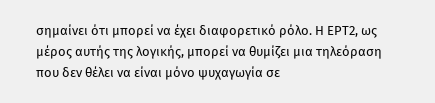σημαίνει ότι μπορεί να έχει διαφορετικό ρόλο. Η ΕΡΤ2, ως μέρος αυτής της λογικής, μπορεί να θυμίζει μια τηλεόραση που δεν θέλει να είναι μόνο ψυχαγωγία σε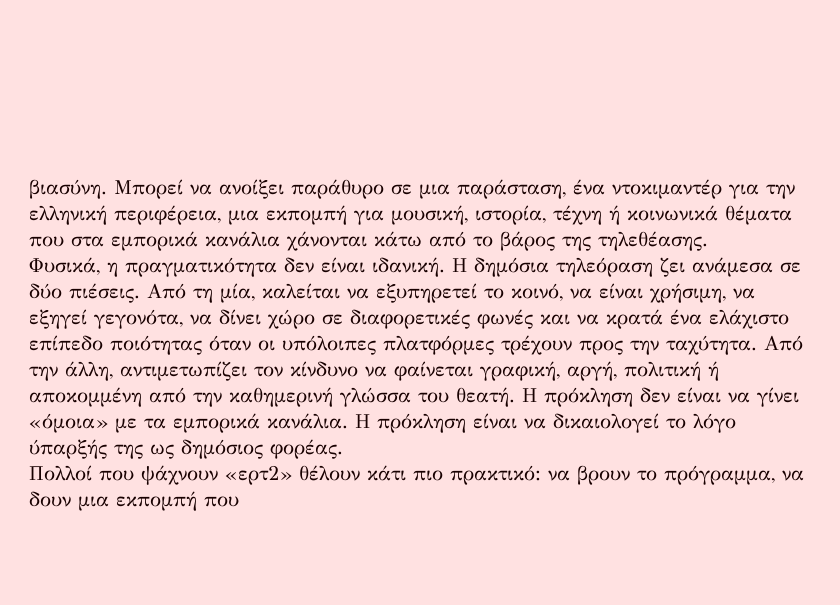βιασύνη. Μπορεί να ανοίξει παράθυρο σε μια παράσταση, ένα ντοκιμαντέρ για την ελληνική περιφέρεια, μια εκπομπή για μουσική, ιστορία, τέχνη ή κοινωνικά θέματα που στα εμπορικά κανάλια χάνονται κάτω από το βάρος της τηλεθέασης.
Φυσικά, η πραγματικότητα δεν είναι ιδανική. Η δημόσια τηλεόραση ζει ανάμεσα σε δύο πιέσεις. Από τη μία, καλείται να εξυπηρετεί το κοινό, να είναι χρήσιμη, να εξηγεί γεγονότα, να δίνει χώρο σε διαφορετικές φωνές και να κρατά ένα ελάχιστο επίπεδο ποιότητας όταν οι υπόλοιπες πλατφόρμες τρέχουν προς την ταχύτητα. Από την άλλη, αντιμετωπίζει τον κίνδυνο να φαίνεται γραφική, αργή, πολιτική ή αποκομμένη από την καθημερινή γλώσσα του θεατή. Η πρόκληση δεν είναι να γίνει «όμοια» με τα εμπορικά κανάλια. Η πρόκληση είναι να δικαιολογεί το λόγο ύπαρξής της ως δημόσιος φορέας.
Πολλοί που ψάχνουν «ερτ2» θέλουν κάτι πιο πρακτικό: να βρουν το πρόγραμμα, να δουν μια εκπομπή που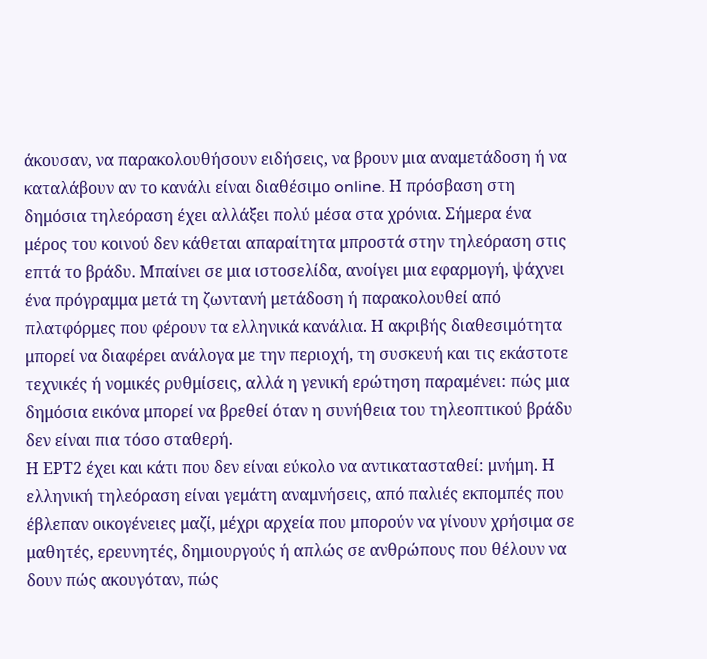άκουσαν, να παρακολουθήσουν ειδήσεις, να βρουν μια αναμετάδοση ή να καταλάβουν αν το κανάλι είναι διαθέσιμο online. Η πρόσβαση στη δημόσια τηλεόραση έχει αλλάξει πολύ μέσα στα χρόνια. Σήμερα ένα μέρος του κοινού δεν κάθεται απαραίτητα μπροστά στην τηλεόραση στις επτά το βράδυ. Μπαίνει σε μια ιστοσελίδα, ανοίγει μια εφαρμογή, ψάχνει ένα πρόγραμμα μετά τη ζωντανή μετάδοση ή παρακολουθεί από πλατφόρμες που φέρουν τα ελληνικά κανάλια. Η ακριβής διαθεσιμότητα μπορεί να διαφέρει ανάλογα με την περιοχή, τη συσκευή και τις εκάστοτε τεχνικές ή νομικές ρυθμίσεις, αλλά η γενική ερώτηση παραμένει: πώς μια δημόσια εικόνα μπορεί να βρεθεί όταν η συνήθεια του τηλεοπτικού βράδυ δεν είναι πια τόσο σταθερή.
Η ΕΡΤ2 έχει και κάτι που δεν είναι εύκολο να αντικατασταθεί: μνήμη. Η ελληνική τηλεόραση είναι γεμάτη αναμνήσεις, από παλιές εκπομπές που έβλεπαν οικογένειες μαζί, μέχρι αρχεία που μπορούν να γίνουν χρήσιμα σε μαθητές, ερευνητές, δημιουργούς ή απλώς σε ανθρώπους που θέλουν να δουν πώς ακουγόταν, πώς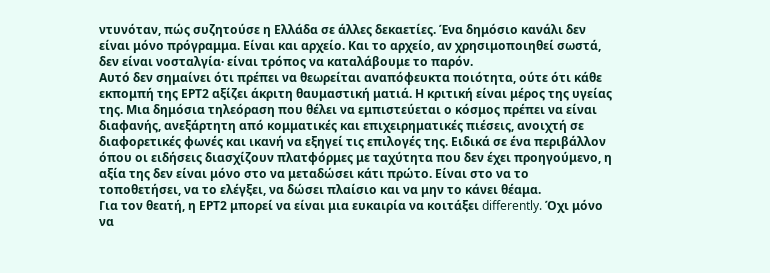ντυνόταν, πώς συζητούσε η Ελλάδα σε άλλες δεκαετίες. Ένα δημόσιο κανάλι δεν είναι μόνο πρόγραμμα. Είναι και αρχείο. Και το αρχείο, αν χρησιμοποιηθεί σωστά, δεν είναι νοσταλγία· είναι τρόπος να καταλάβουμε το παρόν.
Αυτό δεν σημαίνει ότι πρέπει να θεωρείται αναπόφευκτα ποιότητα, ούτε ότι κάθε εκπομπή της ΕΡΤ2 αξίζει άκριτη θαυμαστική ματιά. Η κριτική είναι μέρος της υγείας της. Μια δημόσια τηλεόραση που θέλει να εμπιστεύεται ο κόσμος πρέπει να είναι διαφανής, ανεξάρτητη από κομματικές και επιχειρηματικές πιέσεις, ανοιχτή σε διαφορετικές φωνές και ικανή να εξηγεί τις επιλογές της. Ειδικά σε ένα περιβάλλον όπου οι ειδήσεις διασχίζουν πλατφόρμες με ταχύτητα που δεν έχει προηγούμενο, η αξία της δεν είναι μόνο στο να μεταδώσει κάτι πρώτο. Είναι στο να το τοποθετήσει, να το ελέγξει, να δώσει πλαίσιο και να μην το κάνει θέαμα.
Για τον θεατή, η ΕΡΤ2 μπορεί να είναι μια ευκαιρία να κοιτάξει differently. Όχι μόνο να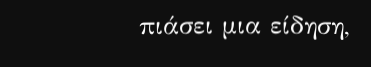πιάσει μια είδηση,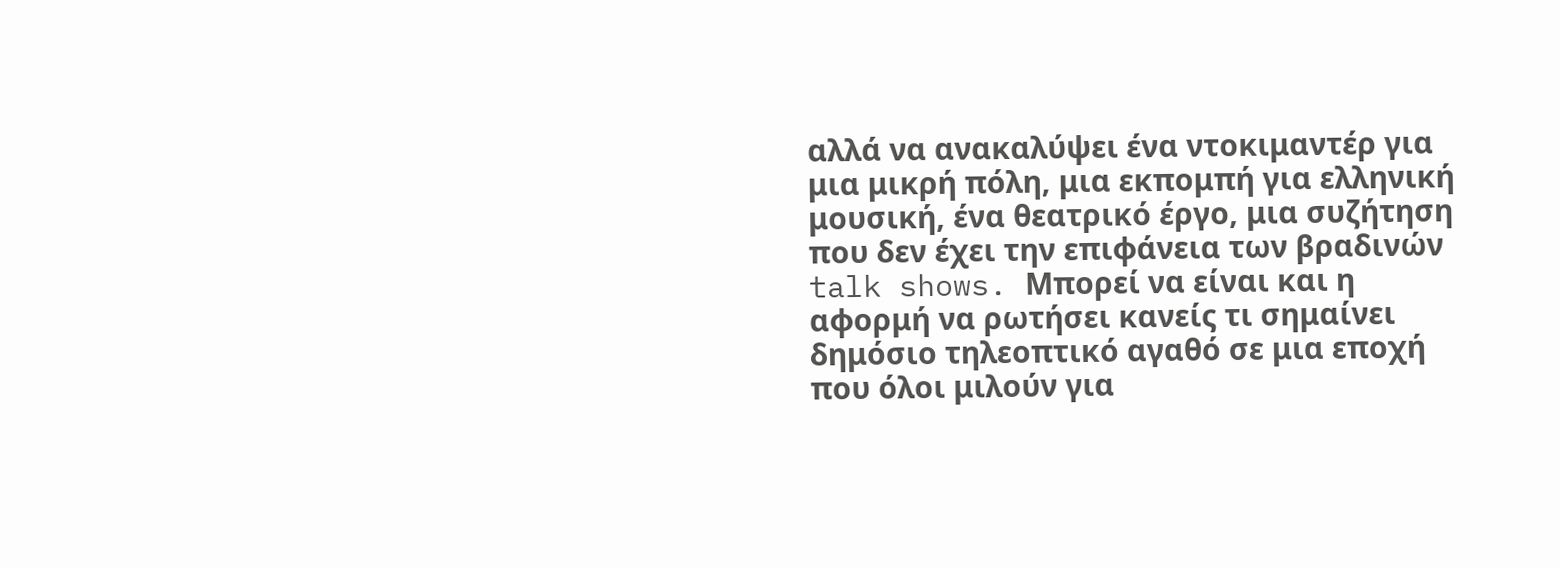αλλά να ανακαλύψει ένα ντοκιμαντέρ για μια μικρή πόλη, μια εκπομπή για ελληνική μουσική, ένα θεατρικό έργο, μια συζήτηση που δεν έχει την επιφάνεια των βραδινών talk shows. Μπορεί να είναι και η αφορμή να ρωτήσει κανείς τι σημαίνει δημόσιο τηλεοπτικό αγαθό σε μια εποχή που όλοι μιλούν για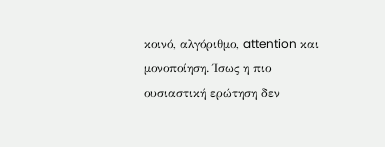κοινό, αλγόριθμο, attention και μονοποίηση. Ίσως η πιο ουσιαστική ερώτηση δεν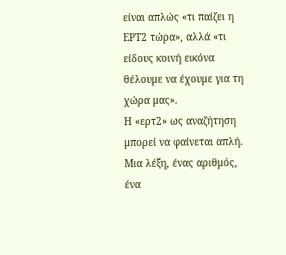είναι απλώς «τι παίζει η ΕΡΤ2 τώρα», αλλά «τι είδους κοινή εικόνα θέλουμε να έχουμε για τη χώρα μας».
Η «ερτ2» ως αναζήτηση μπορεί να φαίνεται απλή. Μια λέξη, ένας αριθμός, ένα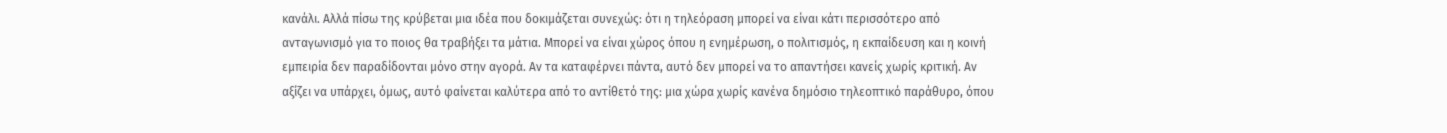κανάλι. Αλλά πίσω της κρύβεται μια ιδέα που δοκιμάζεται συνεχώς: ότι η τηλεόραση μπορεί να είναι κάτι περισσότερο από ανταγωνισμό για το ποιος θα τραβήξει τα μάτια. Μπορεί να είναι χώρος όπου η ενημέρωση, ο πολιτισμός, η εκπαίδευση και η κοινή εμπειρία δεν παραδίδονται μόνο στην αγορά. Αν τα καταφέρνει πάντα, αυτό δεν μπορεί να το απαντήσει κανείς χωρίς κριτική. Αν αξίζει να υπάρχει, όμως, αυτό φαίνεται καλύτερα από το αντίθετό της: μια χώρα χωρίς κανένα δημόσιο τηλεοπτικό παράθυρο, όπου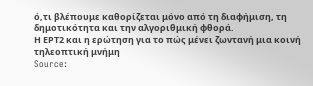ό,τι βλέπουμε καθορίζεται μόνο από τη διαφήμιση, τη δημοτικότητα και την αλγοριθμική φθορά.
Η ΕΡΤ2 και η ερώτηση για το πώς μένει ζωντανή μια κοινή τηλεοπτική μνήμη
Source: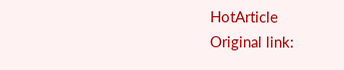HotArticle
Original link: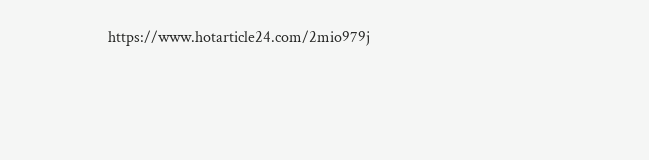https://www.hotarticle24.com/2mio979j